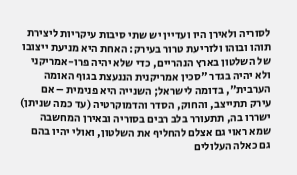לסוריה ולאירן היו ועדיין יש שתי סיבות עיקריות ליצירת תוהו ובוהו ולזריעת טרור בעירק: האחת היא מניעת ייצובו של השלטון בארץ הנהריים, כדי שלא יהיה פרו-אמריקני ולא יהיה בגדר "סכין אמריקנית הננעצת בגוף האומה הערבית", בדומה לישראל; השנייה היא פנימית – אם עירק תתייצב, והחוק, הסדר והדמוקרטיה (עד כמה שניתן) ישררו בה, תתעורר בלב רבים בסוריה ובאירן המחשבה שמא ראוי גם אצלם להחליף את השלטון, ואולי יהיו בהם גם כאלה העלולים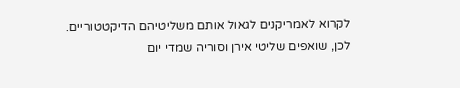לקרוא לאמריקנים לגאול אותם משליטיהם הדיקטטוריים. לכן, שואפים שליטי אירן וסוריה שמדי יום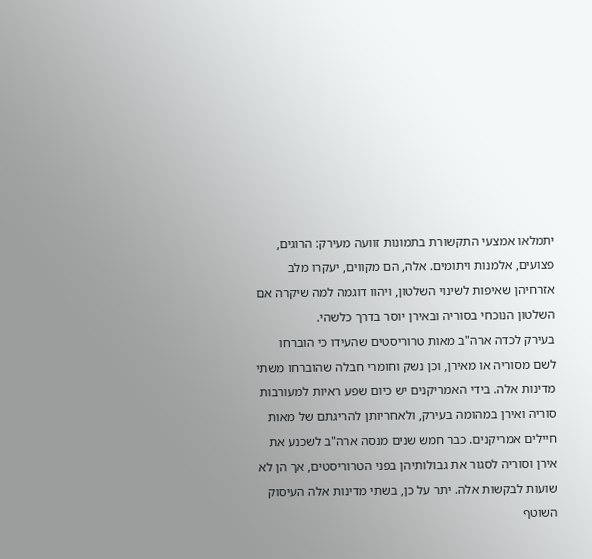יתמלאו אמצעי התקשורת בתמונות זוועה מעירק: הרוגים, פצועים, אלמנות ויתומים. אלה, הם מקווים, יעקרו מלב אזרחיהן שאיפות לשינוי השלטון, ויהוו דוגמה למה שיקרה אם השלטון הנוכחי בסוריה ובאירן יוסר בדרך כלשהי.
בעירק לכדה ארה"ב מאות טרוריסטים שהעידו כי הוברחו לשם מסוריה או מאירן, וכן נשק וחומרי חבלה שהוברחו משתי מדינות אלה. בידי האמריקנים יש כיום שפע ראיות למעורבות סוריה ואירן במהומה בעירק, ולאחריותן להריגתם של מאות חיילים אמריקנים. כבר חמש שנים מנסה ארה"ב לשכנע את אירן וסוריה לסגור את גבולותיהן בפני הטרוריסטים, אך הן לא שועות לבקשות אלה. יתר על כן, בשתי מדינות אלה העיסוק השוטף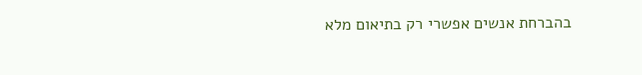בהברחת אנשים אפשרי רק בתיאום מלא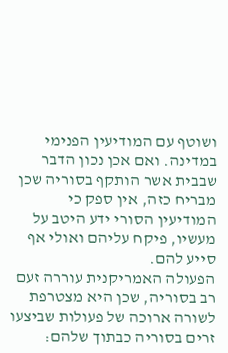ושוטף עם המודיעין הפנימי במדינה. ואם אכן נכון הדבר שבבית אשר הותקף בסוריה שכן מבריח כזה, אין ספק כי המודיעין הסורי ידע היטב על מעשיו, פיקח עליהם ואולי אף סייע להם.
הפעולה האמריקנית עוררה זעם רב בסוריה, שכן היא מצטרפת לשורה ארוכה של פעולות שביצעו זרים בסוריה כבתוך שלהם: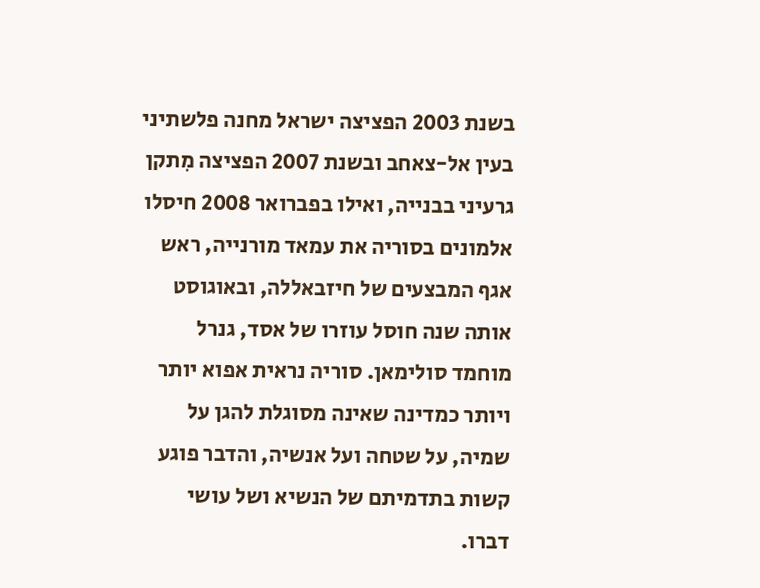בשנת 2003 הפציצה ישראל מחנה פלשתיני בעין אל-צאחב ובשנת 2007 הפציצה מִתקן גרעיני בבנייה, ואילו בפברואר 2008 חיסלו אלמונים בסוריה את עמאד מורנייה, ראש אגף המבצעים של חיזבאללה, ובאוגוסט אותה שנה חוסל עוזרו של אסד, גנרל מוחמד סולימאן. סוריה נראית אפוא יותר ויותר כמדינה שאינה מסוגלת להגן על שמיה, על שטחה ועל אנשיה, והדבר פוגע קשות בתדמיתם של הנשיא ושל עושי דברו.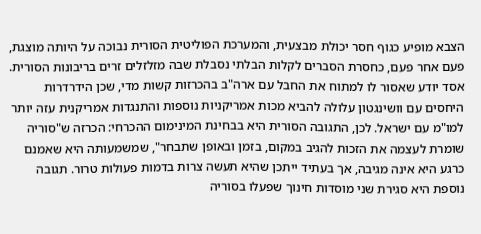הצבא מופיע כגוף חסר יכולת מבצעית, והמערכת הפוליטית הסורית נבוכה על היותה מוצגת, פעם אחר פעם, כחסרת הסברים לקלות הבלתי נסבלת שבה מזלזלים זרים בריבונות הסורית.
אסד יודע שאסור לו למתוח את החבל עם ארה"ב בהכרזות קשות מדי, שכן הידרדרות היחסים עם וושינגטון עלולה להביא מכות אמריקניות נוספות והתנגדות אמריקנית עזה יותר למו"מ עם ישראל. לכן, התגובה הסורית היא בבחינת המינימום ההכרחי: הכרזה ש"סוריה שומרת לעצמה את הזכות להגיב במקום, בזמן ובאופן שתבחר", שמשמעותה היא שאמנם כרגע היא אינה מגיבה, אך בעתיד ייתכן שהיא תעשה צרות בדמות פעולות טרור. תגובה נוספת היא סגירת שני מוסדות חינוך שפעלו בסוריה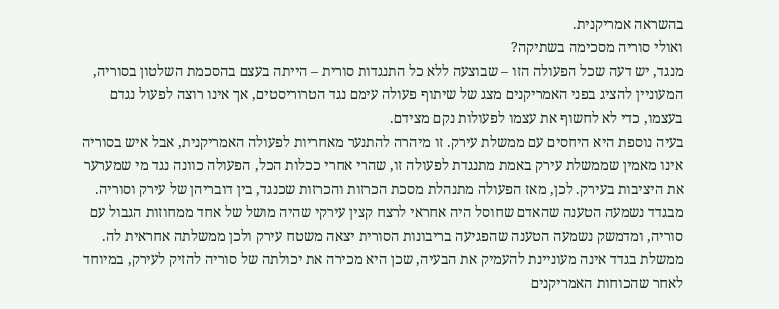בהשראה אמריקנית.
ואולי סוריה מסכימה בשתיקה?
מנגד, יש דעה שכל הפעולה הזו – שבוצעה ללא כל התנגדות סורית – הייתה בעצם בהסכמת השלטון בסוריה, המעוניין להציג בפני האמריקנים מצג של שיתוף פעולה עימם נגד הטרוריסטים, אך אינו רוצה לפעול נגדם בעצמו, כדי לא לחשוף את עצמו לפעולות נקם מצידם.
בעיה נוספת היא היחסים עם ממשלת עירק. זו מיהרה להתנער מאחריות לפעולה האמריקנית, אבל איש בסוריה אינו מאמין שממשלת עירק באמת מתנגדת לפעולה זו, שהרי אחרי ככלות הכל, הפעולה כוונה נגד מי שמערער את היציבות בעירק. לכן, מאז הפעולה מתנהלת מסכת הכרזות והכרזות שכנגד, בין דובריהן של עירק וסוריה. מבגדד נשמעה הטענה שהאדם שחוסל היה אחראי לרצח קצין עירקי שהיה מושל של אחד ממחוזות הגבול עם סוריה, ומדמשק נשמעה הטענה שהפגיעה בריבונות הסורית יצאה משטח עירק ולכן ממשלתה אחראית לה. ממשלת בגדד אינה מעוניינת להעמיק את הבעיה, שכן היא מכירה את יכולתה של סוריה להזיק לעירק, במיוחד לאחר שהכוחות האמריקנים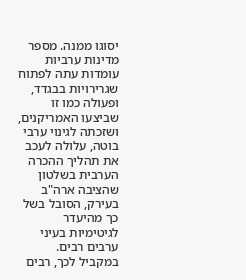יסוגו ממנה. מספר מדינות ערביות עומדות עתה לפתוח שגרירויות בבגדד, ופעולה כמו זו שביצעו האמריקנים, ושזכתה לגינוי ערבי בוטה, עלולה לעכב את תהליך ההכרה הערבית בשלטון שהציבה ארה"ב בעירק, הסובל בשל כך מהיעדר לגיטימיות בעיני ערבים רבים.
במקביל לכך, רבים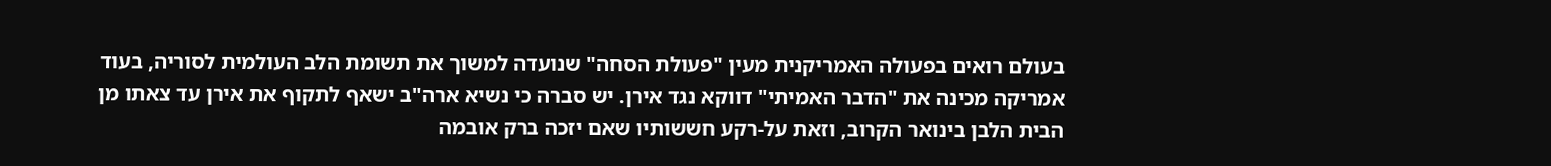בעולם רואים בפעולה האמריקנית מעין "פעולת הסחה" שנועדה למשוך את תשומת הלב העולמית לסוריה, בעוד אמריקה מכינה את "הדבר האמיתי" דווקא נגד אירן. יש סברה כי נשיא ארה"ב ישאף לתקוף את אירן עד צאתו מן הבית הלבן בינואר הקרוב, וזאת על-רקע חששותיו שאם יזכה ברק אובמה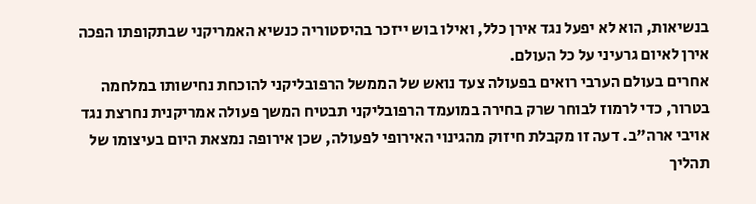בנשיאות, הוא לא יפעל נגד אירן כלל, ואילו בוש ייזכר בהיסטוריה כנשיא האמריקני שבתקופתו הפכה אירן לאיום גרעיני על כל העולם.
אחרים בעולם הערבי רואים בפעולה צעד נואש של הממשל הרפובליקני להוכחת נחישותו במלחמה בטרור, כדי לרמוז לבוחר שרק בחירה במועמד הרפובליקני תבטיח המשך פעולה אמריקנית נחרצת נגד אויבי ארה"ב. דעה זו מקבלת חיזוק מהגינוי האירופי לפעולה, שכן אירופה נמצאת היום בעיצומו של תהליך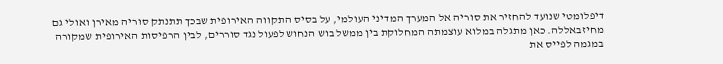דיפלומטי שנועד להחזיר את סוריה אל המערך המדיני העולמי, על בסיס התקווה האירופית שבכך תתנתק סוריה מאירן ואולי גם מחיזבאללה. כאן מתגלה במלוא עוצמתה המחלוקת בין ממשל בוש הנחוש לפעול נגד סוררים, לבין הרפיסות האירופית שמקורה במגמה לפייס את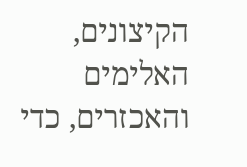הקיצונים, האלימים והאכזרים, כדי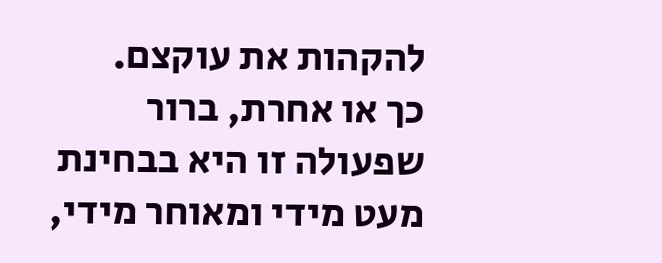להקהות את עוקצם.
כך או אחרת, ברור שפעולה זו היא בבחינת מעט מידי ומאוחר מידי,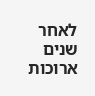לאחר שנים ארוכות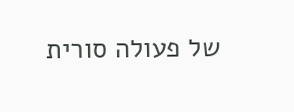של פעולה סורית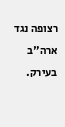רצופה נגד ארה"ב בעירק.